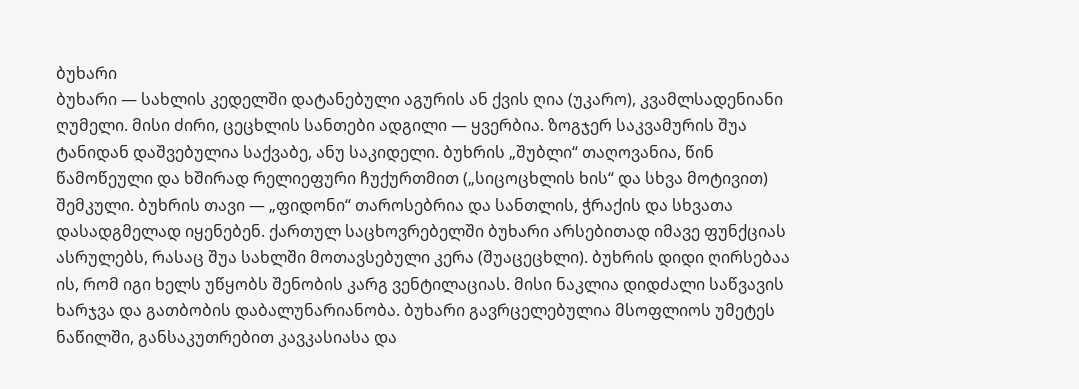ბუხარი
ბუხარი — სახლის კედელში დატანებული აგურის ან ქვის ღია (უკარო), კვამლსადენიანი ღუმელი. მისი ძირი, ცეცხლის სანთები ადგილი — ყვერბია. ზოგჯერ საკვამურის შუა ტანიდან დაშვებულია საქვაბე, ანუ საკიდელი. ბუხრის „შუბლი“ თაღოვანია, წინ წამოწეული და ხშირად რელიეფური ჩუქურთმით („სიცოცხლის ხის“ და სხვა მოტივით) შემკული. ბუხრის თავი — „ფიდონი“ თაროსებრია და სანთლის, ჭრაქის და სხვათა დასადგმელად იყენებენ. ქართულ საცხოვრებელში ბუხარი არსებითად იმავე ფუნქციას ასრულებს, რასაც შუა სახლში მოთავსებული კერა (შუაცეცხლი). ბუხრის დიდი ღირსებაა ის, რომ იგი ხელს უწყობს შენობის კარგ ვენტილაციას. მისი ნაკლია დიდძალი საწვავის ხარჯვა და გათბობის დაბალუნარიანობა. ბუხარი გავრცელებულია მსოფლიოს უმეტეს ნაწილში, განსაკუთრებით კავკასიასა და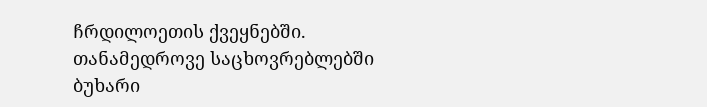ჩრდილოეთის ქვეყნებში. თანამედროვე საცხოვრებლებში ბუხარი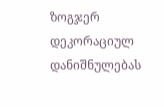ზოგჯერ დეკორაციულ დანიშნულებას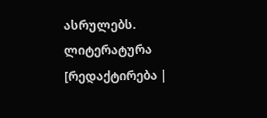ასრულებს.
ლიტერატურა
[რედაქტირება |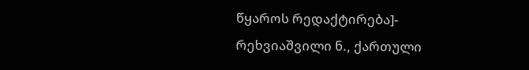წყაროს რედაქტირება]- რეხვიაშვილი ნ., ქართული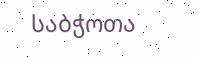საბჭოთა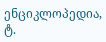ენციკლოპედია, ტ.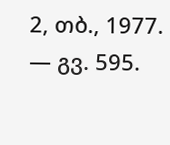2, თბ., 1977. — გვ. 595.